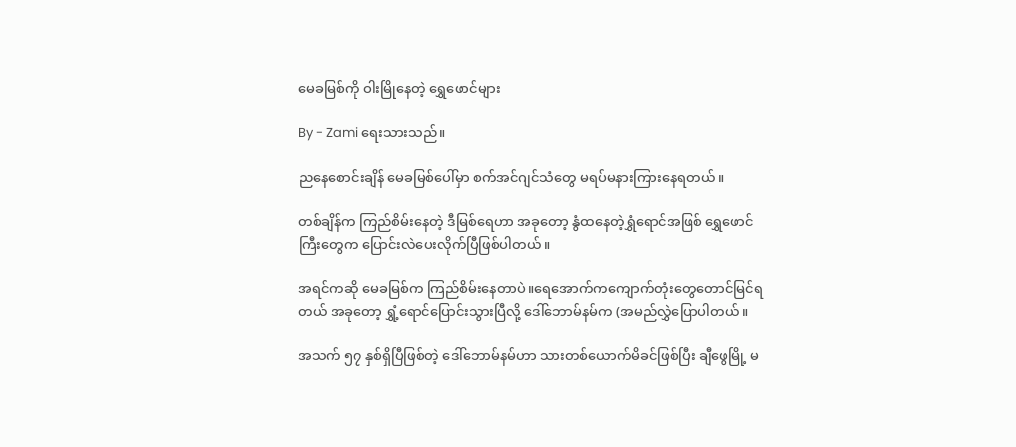မေခမြစ်ကို ဝါးမြိုနေတဲ့ ရွှေဖောင်များ

By - Zami ရေးသားသည်။

ညနေစောင်းချိန် မေခမြစ်ပေါ်မှာ စက်အင်ဂျင်သံတွေ မရပ်မနားကြားနေရတယ်။

တစ်ချိန်က ကြည်စိမ်းနေတဲ့ ဒီမြစ်ရေဟာ အခုတော့ နွံထနေတဲ့ရွှံရောင်အဖြစ် ရွှေဖောင်ကြီးတွေက ပြောင်းလဲပေးလိုက်ပြီဖြစ်ပါတယ်။

အရင်ကဆို မေခမြစ်က ကြည်စိမ်းနေတာပဲ။ရေအောက်ကကျောက်တုံးတွေတောင်မြင်ရတယ် အခုတော့ ရွှံ့ရောင်ပြောင်းသွားပြီလို့ ဒေါ်ဘောမ်နမ်က (အမည်လွှဲပြောပါတယ်။

အသက် ၅၇ နှစ်ရှိပြီဖြစ်တဲ့ ဒေါ်ဘောမ်နမ်ဟာ သားတစ်ယောက်မိခင်ဖြစ်ပြီး ချီဖွေမြို့ မ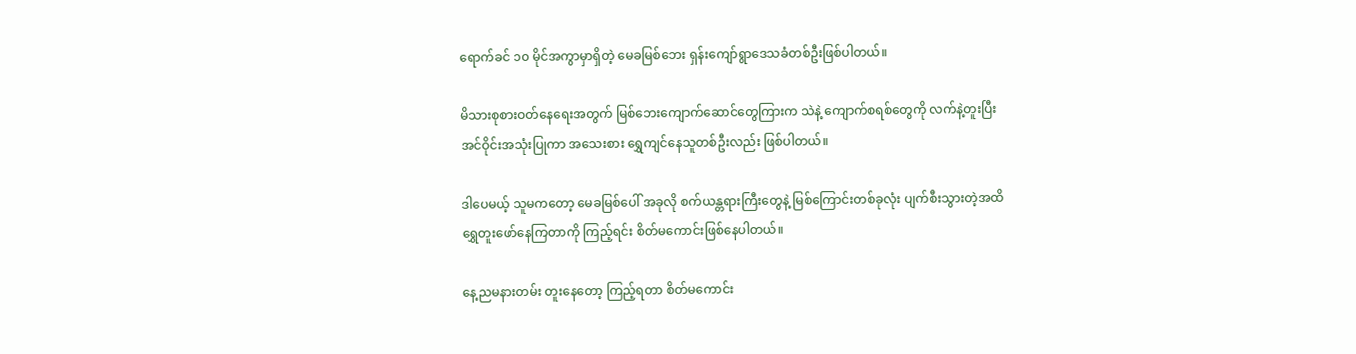ရောက်ခင် ၁၀ မိုင်အကွာမှာရှိတဲ့ မေခမြစ်ဘေး ရှန်းကျော်ရွာဒေသခံတစ်ဦးဖြစ်ပါတယ်။

မိသားစုစားဝတ်နေရေးအတွက် မြစ်ဘေးကျောက်ဆောင်တွေကြားက သဲနဲ့ ကျောက်စရစ်တွေကို လက်နဲ့တူးပြီး အင်ဝိုင်းအသုံးပြုကာ အသေးစား ရွှေကျင်နေသူတစ်ဦးလည်း ဖြစ်ပါတယ်။

ဒါပေမယ့် သူမကတော့ မေခမြစ်ပေါ် အခုလို စက်ယန္တရားကြီးတွေနဲ့ မြစ်ကြောင်းတစ်ခုလုံး ပျက်စီးသွားတဲ့အထိ ရွှေတူးဖော်နေကြတာကို ကြည့်ရင်း စိတ်မကောင်းဖြစ်နေပါတယ်။

နေ့ညမနားတမ်း တူးနေတော့ ကြည့်ရတာ စိတ်မကောင်း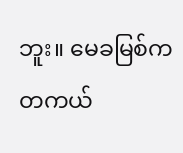ဘူး။ မေခမြစ်က တကယ်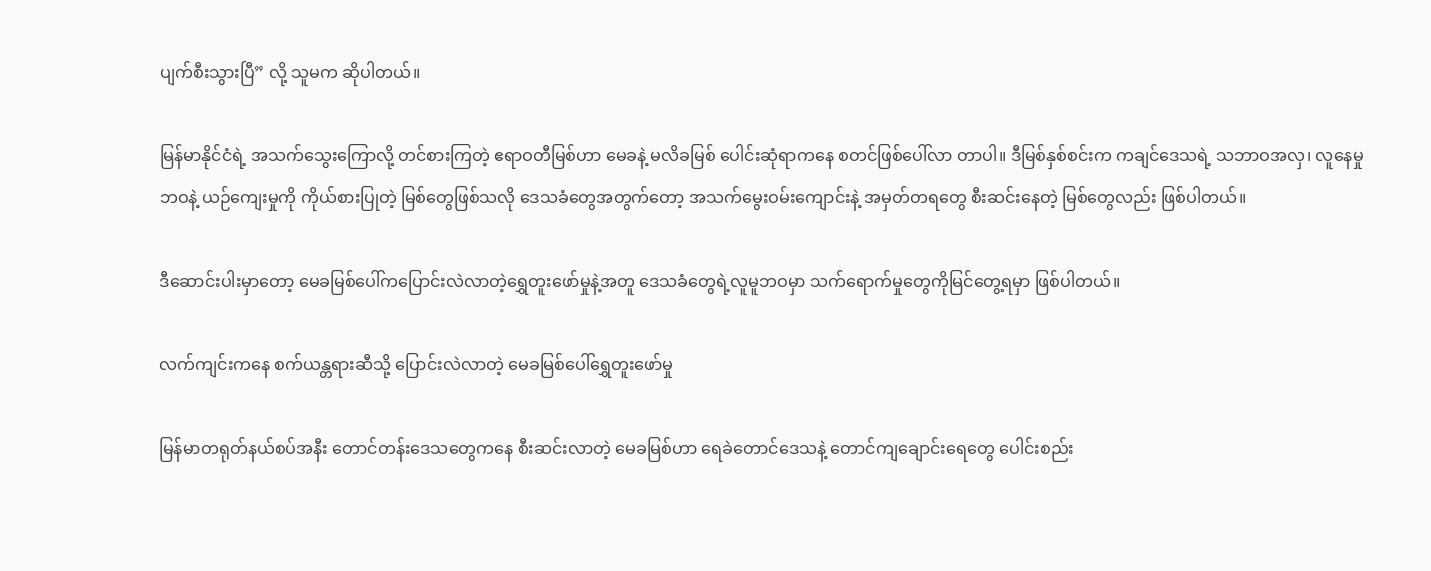ပျက်စီးသွားပြီ” လို့ သူမက ဆိုပါတယ်။

မြန်မာနိုင်ငံရဲ့ အသက်သွေးကြောလို့ တင်စားကြတဲ့ ဧရာဝတီမြစ်ဟာ မေခနဲ့ မလိခမြစ် ပေါင်းဆုံရာကနေ စတင်ဖြစ်ပေါ်လာ တာပါ။ ဒီမြစ်နှစ်စင်းက ကချင်ဒေသရဲ့ သဘာဝအလှ၊ လူနေမှုဘဝနဲ့ ယဉ်ကျေးမှုကို ကိုယ်စားပြုတဲ့ မြစ်တွေဖြစ်သလို ဒေသခံတွေအတွက်တော့ အသက်မွေးဝမ်းကျောင်းနဲ့ အမှတ်တရတွေ စီးဆင်းနေတဲ့ မြစ်တွေလည်း ဖြစ်ပါတယ်။

ဒီဆောင်းပါးမှာတော့ မေခမြစ်ပေါ်ကပြောင်းလဲလာတဲ့ရွှေတူးဖော်မှုနဲ့အတူ ဒေသခံတွေရဲ့လူမူဘဝမှာ သက်ရောက်မှုတွေကိုမြင်တွေ့ရမှာ ဖြစ်ပါတယ်။

လက်ကျင်းကနေ စက်ယန္တရားဆီသို့ ပြောင်းလဲလာတဲ့ မေခမြစ်ပေါ်ရွှေတူးဖော်မှု

မြန်မာတရုတ်နယ်စပ်အနီး တောင်တန်းဒေသတွေကနေ စီးဆင်းလာတဲ့ မေခမြစ်ဟာ ရေခဲတောင်ဒေသနဲ့ တောင်ကျချောင်းရေတွေ ပေါင်းစည်း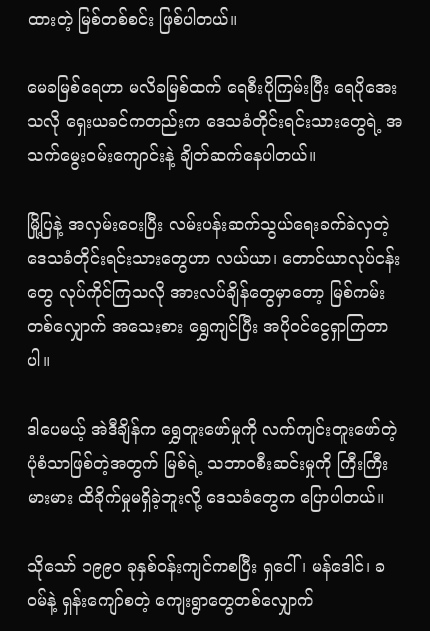ထားတဲ့ မြစ်တစ်စင်း ဖြစ်ပါတယ်။

မေခမြစ်ရေဟာ မလိခမြစ်ထက် ရေစီးပိုကြမ်းပြီး ရေပိုအေးသလို ရှေးယခင်ကတည်းက ဒေသခံတိုင်းရင်းသားတွေရဲ့ အသက်မွေးဝမ်းကျောင်းနဲ့ ချိတ်ဆက်နေပါတယ်။

မြို့ပြနဲ့ အလှမ်းဝေးပြီး လမ်းပန်းဆက်သွယ်ရေးခက်ခဲလှတဲ့ ဒေသခံတိုင်းရင်းသားတွေဟာ လယ်ယာ၊ တောင်ယာလုပ်ငန်းတွေ လုပ်ကိုင်ကြသလို အားလပ်ချိန်တွေမှာတော့ မြစ်ကမ်းတစ်လျှောက် အသေးစား ရွှေကျင်ပြီး အပိုဝင်ငွေရှာကြတာပါ။

ဒါပေမယ့် အဲဒီချိန်က ရွှေတူးဖော်မှုကို လက်ကျင်းတူးဖော်တဲ့ ပုံစံသာဖြစ်တဲ့အတွက် မြစ်ရဲ့ သဘာဝစီးဆင်းမှုကို ကြီးကြီးမားမား ထိခိုက်မှုမရှိခဲ့ဘူးလို့ ဒေသခံတွေက ပြောပါတယ်။

သိုသော် ၁၉၉၀ ခုနှစ်ဝန်းကျင်ကစပြီး ရှငေါ်၊ မန်ဒေါင်၊ ခဝမ်နဲ့ ရှန်းကျော်စတဲ့ ကျေးရွာတွေတစ်လျှောက်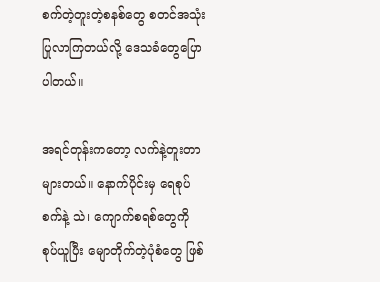စက်တဲ့တူးတဲ့စနစ်တွေ စတင်အသုံးပြုလာကြတယ်လို့ ဒေသခံတွေပြောပါတယ်။

အရင်တုန်းကတော့ လက်နဲ့တူးတာများတယ်။ နောက်ပိုင်းမှ ရေစုပ်စက်နဲ့ သဲ၊ ကျောက်စရစ်တွေကို စုပ်ယူပြီး မျောတိုက်တဲ့ပုံစံတွေ ဖြစ်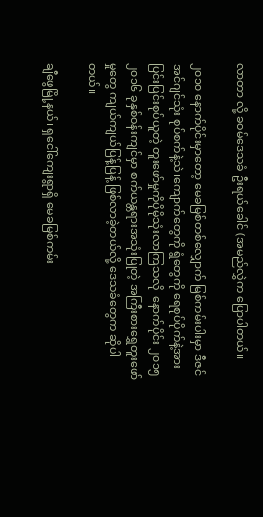လာတာ လို့ ခဝမ်ဒေသခံ ဦးရယ်ခေါင် (အမည်လွှဲက ပြောပါတယ်။

၂၀၁၀ နောက်ပိုင်းမှာတော့ မေခမြစ်တစ်လျှောက် မြစ်ကမ်းပါးမှာ ဒီဇင်အင်ဂျင်သုံး စုပ်စက်နဲ့သဲ၊ကျောက်တွေကို ရွံတွေကို ရေစုပ်ပိုက်နဲ့အားပြင်းပြင်းစုပ်ယူတဲ့ တူးဖော်မှုကိုပိုမိုသုံးလာကြသလို  နောက်ပိုင်း ၂၀၁၅ ၂၀၁၆ ခုနှစ်ဝန်းကျင်မှာ စက်ယန္တရားအသုံးပြုတဲ့ အကြီးစားရွှေတူးဖော်မှုတွေ ကျယ်ကျယ်ပြန့်ပြန့် ဖြစ်လာခဲ့တယ်လို့ ဒေသခံတွေက ဆိုပါတယ်။

ချီဖွေမြို့နယ်၊ ရှငေါ်ကျေးရွာရှိ မေခမြစ်ကမ်း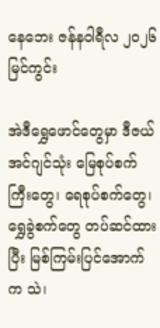နေဘေး ဇန်နဝါရီလ ၂၀၂၆ မြင်ကွင်း

အဲဒီရွှေဖောင်တွေမှာ ဒီဇယ်အင်ဂျင်သုံး မြေစုပ်စက်ကြီးတွေ၊ ရေစုပ်စက်တွေ၊ ရွှေခွဲစက်တွေ တပ်ဆင်ထားပြီး မြစ်ကြမ်းပြင်အောက်က သဲ၊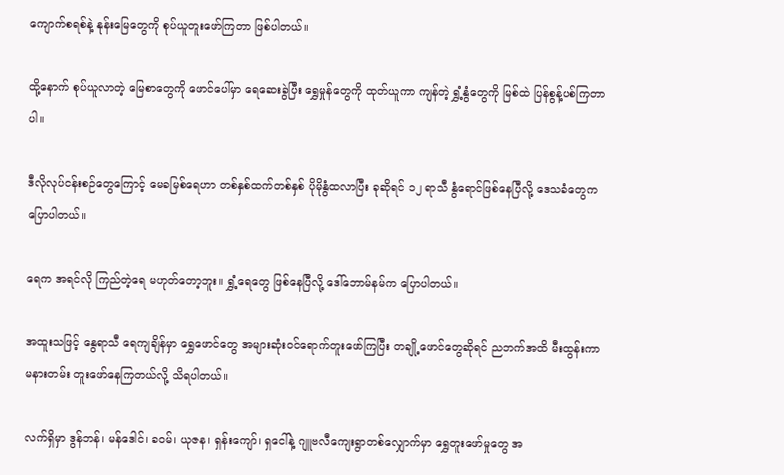ကျောက်စရစ်နဲ့ နုန်းမြေတွေကို စုပ်ယူတူးဖော်ကြတာ ဖြစ်ပါတယ်။

ထို့နောက် စုပ်ယူလာတဲ့ မြေစာတွေကို ဖောင်ပေါ်မှာ ရေဆေးခွဲပြီး ရွှေမှုန်တွေကို ထုတ်ယူကာ ကျန်တဲ့ ရွှံ့နွံတွေကို မြစ်ထဲ ပြန်စွန့်ပစ်ကြတာပါ။

ဒီလိုလုပ်ငန်းစဉ်တွေကြောင့် မေခမြစ်ရေဟာ တစ်နှစ်ထက်တစ်နှစ် ပိုမိုနွံထလာပြီး ခုဆိုရင် ၁၂ ရာသီ နွံရောင်ဖြစ်နေပြီလို့ ဒေသခံတွေက ပြောပါတယ်။

ရေက အရင်လို ကြည်တဲ့ရေ မဟုတ်တော့ဘူး။ ရွှံ့ရေတွေ ဖြစ်နေပြီလို့ ဒေါ်ဘောမ်နမ်က ပြောပါတယ်။

အထူးသဖြင့် နွေရာသီ ရေကျချိန်မှာ ရွှေဖောင်တွေ အများဆုံးဝင်ရောက်တူးဖော်ကြပြီး တချို့ဖောင်တွေဆိုရင် ညဘက်အထိ မီးထွန်းကာ မနားတမ်း တူးဖော်နေကြတယ်လို့ သိရပါတယ်။

လက်ရှိမှာ ဒွန်ဘန်၊ မန်ဒေါင်၊ ခဝမ်၊ ယုဇန၊ ရှန်းကျော်၊ ရှငေါ်နဲ့ ဂျူဗလီကျေးရွာတစ်လျှောက်မှာ ရွှေတူးဖော်မှုတွေ အ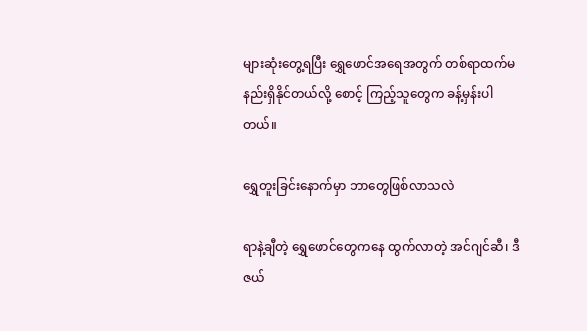များဆုံးတွေ့ရပြီး ရွှေဖောင်အရေအတွက် တစ်ရာထက်မနည်းရှိနိုင်တယ်လို့ စောင့် ကြည့်သူတွေက ခန့်မှန်းပါတယ်။

ရွှေတူးခြင်းနောက်မှာ ဘာတွေဖြစ်လာသလဲ

ရာနဲ့ချီတဲ့ ရွှေဖောင်တွေကနေ ထွက်လာတဲ့ အင်ဂျင်ဆီ၊ ဒီဇယ်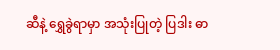ဆီနဲ့ ရွှေခွဲရာမှာ အသုံးပြုတဲ့ ပြဒါး ဓာ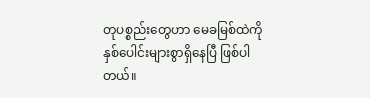တုပစ္စည်းတွေဟာ မေခမြစ်ထဲကို နှစ်ပေါင်းများစွာရှိနေပြီ ဖြစ်ပါတယ်။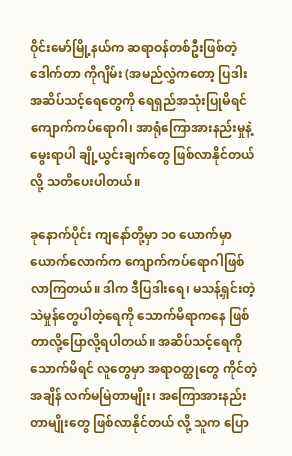ဝိုင်းမော်မြို့နယ်က ဆရာဝန်တစ်ဦးဖြစ်တဲ့ ဒေါက်တာ ကိုဂျိမ်း (အမည်လွှဲကတော့ ပြဒါးအဆိပ်သင့်ရေတွေကို ရေရှည်အသုံးပြုမိရင် ကျောက်ကပ်ရောဂါ၊ အာရုံကြောအားနည်းမှုနဲ့ မွေးရာပါ ချို့ယွင်းချက်တွေ ဖြစ်လာနိုင်တယ်လို့ သတိပေးပါတယ်။

ခုနောက်ပိုင်း ကျနော်တို့မှာ ၁၀ ယောက်မှာ  ယောက်လောက်က ကျောက်ကပ်ရောဂါဖြစ်လာကြတယ်။ ဒါက ဒီပြဒါးရေ၊ မသန့်ရှင်းတဲ့ သဲမှုန်တွေပါတဲ့ရေကို သောက်မိရာကနေ ဖြစ်တာလို့ပြောလို့ရပါတယ်။ အဆိပ်သင့်ရေကို သောက်မိရင် လူတွေမှာ အရာဝတ္ထုတွေ ကိုင်တဲ့အချိန် လက်မမြဲတာမျိုး၊ အကြောအားနည်းတာမျိုးတွေ ဖြစ်လာနိုင်တယ် လို့ သူက ပြော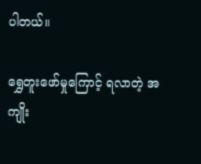ပါတယ်။

ရွှေတူးဖော်မှုကြောင့် ရလာတဲ့ အကျိုး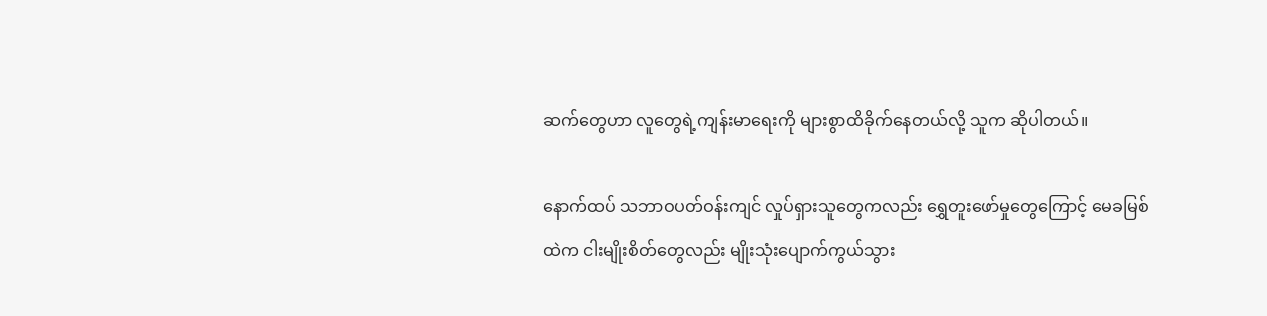ဆက်တွေဟာ လူတွေရဲ့ကျန်းမာရေးကို များစွာထိခိုက်နေတယ်လို့ သူက ဆိုပါတယ်။

နောက်ထပ် သဘာဝပတ်ဝန်းကျင် လှုပ်ရှားသူတွေကလည်း ရွှေတူးဖော်မှုတွေကြောင့် မေခမြစ်ထဲက ငါးမျိုးစိတ်တွေလည်း မျိုးသုံးပျောက်ကွယ်သွား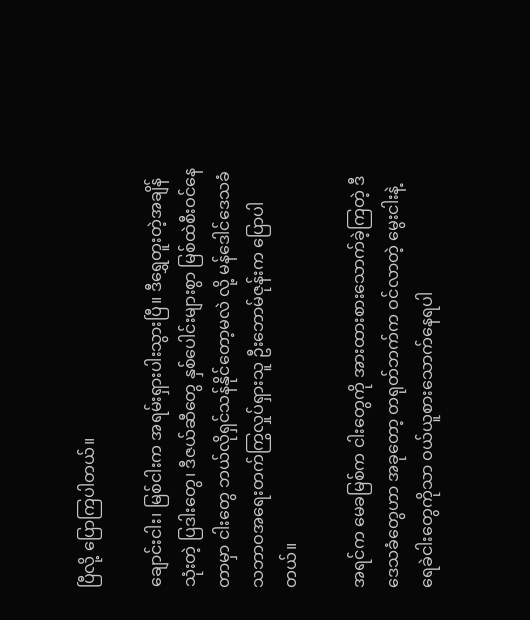ပြီလို့ ပြောကြပါတယ်။

ချောင်းငါး၊ မြစ်ငါးက အရမ်းရှားပါးသွားပြီ။ ဒီရွှေတူးတဲ့အချိန် သုံးတဲ့ ပြဒါးတွေ၊ ဒီဇယ်ဆီတွေ နှစ်ပေါင်းများစွာ မြစ်ထဲစီးဝင်နေတာမှာ ငါးတွေ ဘယ်လိုရှင်သန်နိုင်တော့မလဲ လို့ မန်ဒေါင်ဒေသခံ သဘာဝအရေးတက်ကြွလှုပ်ရှားသူ ဦးဘောမ်ဇုန်းက ပြောပါတယ်။

အရင်က မေခမြစ်က ငါးတွေကို အားထားစားသောက်ခဲ့ကြတဲ့ ဒီဒေသခံတွေဟာ အခုတော့ တရုတ်ဘက်က ဝင်လာတဲ့ မွေးငါးနဲ့ ရေခဲငါးတွေကိုသာ ဝယ်ယူစားသောက်နေရပါ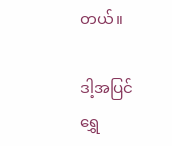တယ်။

ဒါ့အပြင် ရွှေ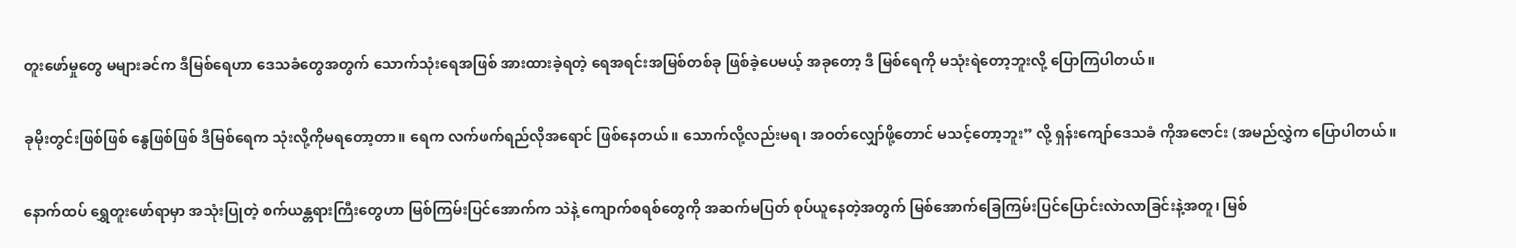တူးဖော်မှုတွေ မများခင်က ဒီမြစ်ရေဟာ ဒေသခံတွေအတွက် သောက်သုံးရေအဖြစ် အားထားခဲ့ရတဲ့ ရေအရင်းအမြစ်တစ်ခု ဖြစ်ခဲ့ပေမယ့် အခုတော့ ဒီ မြစ်ရေကို မသုံးရဲတော့ဘူးလို့ ပြောကြပါတယ်။

ခုမိုးတွင်းဖြစ်ဖြစ် နွေဖြစ်ဖြစ် ဒီမြစ်ရေက သုံးလို့ကိုမရတော့တာ။ ရေက လက်ဖက်ရည်လိုအရောင် ဖြစ်နေတယ်။ သောက်လို့လည်းမရ၊ အဝတ်လျှော်ဖို့တောင် မသင့်တော့ဘူး” လို့ ရှန်းကျော်ဒေသခံ ကိုအဇောင်း (အမည်လွှဲက ပြောပါတယ်။

နောက်ထပ် ရွှေတူးဖော်ရာမှာ အသုံးပြုတဲ့ စက်ယန္တရားကြီးတွေဟာ မြစ်ကြမ်းပြင်အောက်က သဲနဲ့ ကျောက်စရစ်တွေကို အဆက်မပြတ် စုပ်ယူနေတဲ့အတွက် မြစ်အောက်ခြေကြမ်းပြင်ပြောင်းလဲာလာခြင်းနဲ့အတူ၊ မြစ်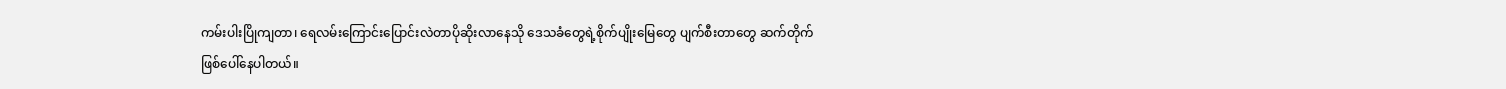ကမ်းပါးပြိုကျတာ၊ ရေလမ်းကြောင်းပြောင်းလဲတာပိုဆိုးလာနေသို ဒေသခံတွေရဲ့စိုက်ပျိုးမြေတွေ ပျက်စီးတာတွေ ဆက်တိုက်ဖြစ်ပေါ်နေပါတယ်။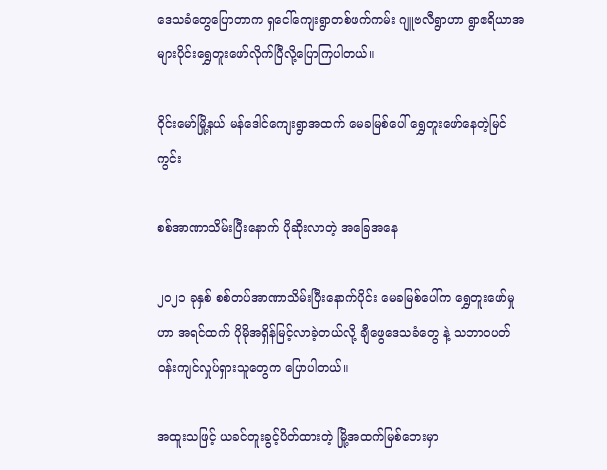ဒေသခံတွေပြောတာက ရှငေါ်ကျေးရွာတစ်ဖက်ကမ်း ဂျူဗလီရွာဟာ ရွာဧရိယာအများပိုင်းရွှေတူးဖော်လိုက်ပြီလို့ပြောကြပါတယ်။

ဝိုင်းမော်မြို့နယ် မန်ဒေါင်ကျေးရွာအထက် မေခမြစ်ပေါ် ရွှေတူးဖော်နေတဲ့မြင်ကွင်း

စစ်အာဏာသိမ်းပြီးနောက် ပိုဆိုးလာတဲ့ အခြေအနေ

၂၀၂၁ ခုနှစ် စစ်တပ်အာဏာသိမ်းပြီးနောက်ပိုင်း မေခမြစ်ပေါ်က ရွှေတူးဖော်မှုဟာ အရင်ထက် ပိုမိုအရှိန်မြင့်လာခဲ့တယ်လို့ ချီဖွေဒေသခံတွေ နဲ့ သဘာဝပတ်ဝန်းကျင်လှုပ်ရှားသူတွေက ပြောပါတယ်။

အထူးသဖြင့် ယခင်တူးခွင့်ပိတ်ထားတဲ့ မြို့အထက်မြစ်ဘေးမှာ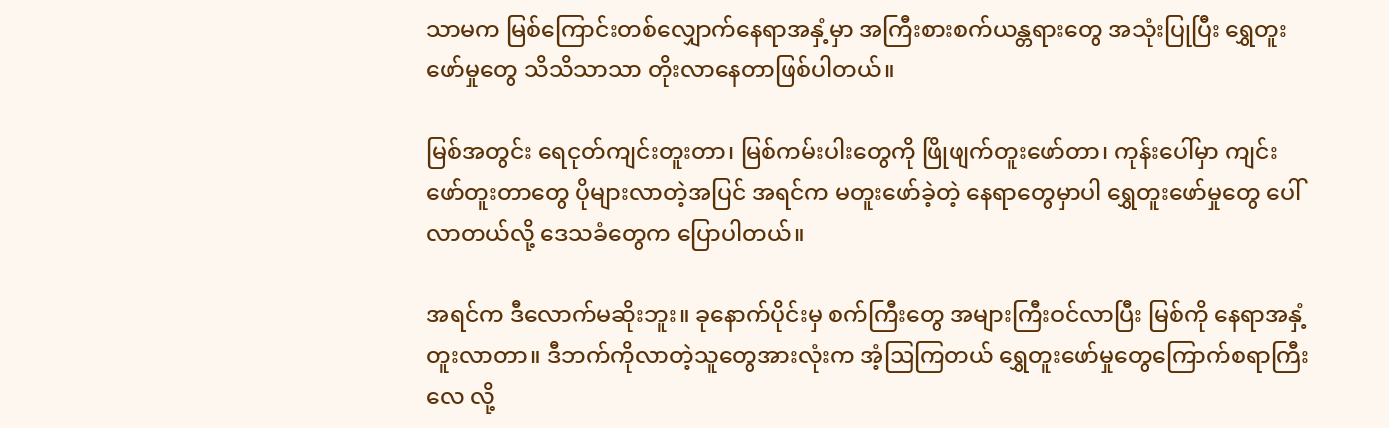သာမက မြစ်ကြောင်းတစ်လျှောက်နေရာအနှံ့မှာ အကြီးစားစက်ယန္တရားတွေ အသုံးပြုပြီး ရွှေတူးဖော်မှုတွေ သိသိသာသာ တိုးလာနေတာဖြစ်ပါတယ်။

မြစ်အတွင်း ရေငုတ်ကျင်းတူးတာ၊ မြစ်ကမ်းပါးတွေကို ဖြိုဖျက်တူးဖော်တာ၊ ကုန်းပေါ်မှာ ကျင်းဖော်တူးတာတွေ ပိုများလာတဲ့အပြင် အရင်က မတူးဖော်ခဲ့တဲ့ နေရာတွေမှာပါ ရွှေတူးဖော်မှုတွေ ပေါ်လာတယ်လို့ ဒေသခံတွေက ပြောပါတယ်။

အရင်က ဒီလောက်မဆိုးဘူး။ ခုနောက်ပိုင်းမှ စက်ကြီးတွေ အများကြီးဝင်လာပြီး မြစ်ကို နေရာအနှံ့တူးလာတာ။ ဒီဘက်ကိုလာတဲ့သူတွေအားလုံးက အံ့ဩကြတယ် ရွှေတူးဖော်မှုတွေကြောက်စရာကြီးလေ လို့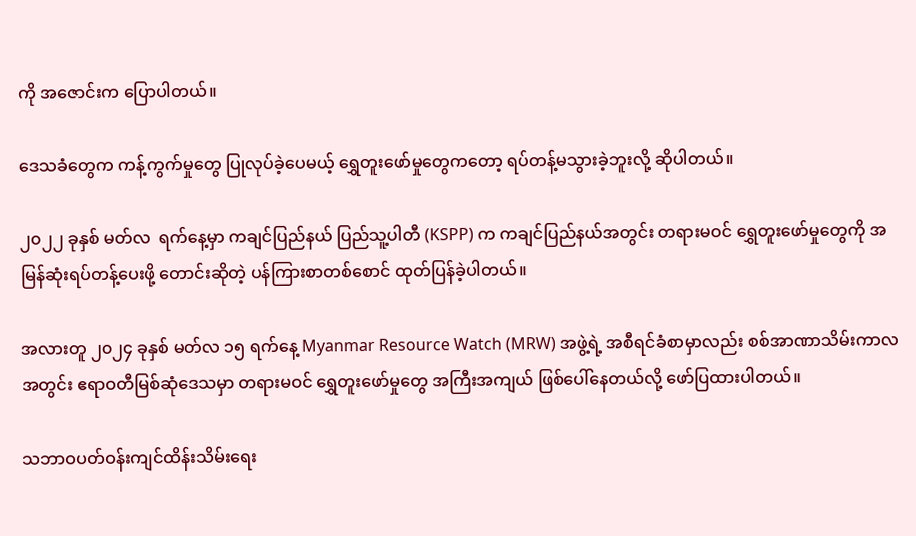ကို အဇောင်းက ပြောပါတယ်။

ဒေသခံတွေက ကန့်ကွက်မှုတွေ ပြုလုပ်ခဲ့ပေမယ့် ရွှေတူးဖော်မှုတွေကတော့ ရပ်တန့်မသွားခဲ့ဘူးလို့ ဆိုပါတယ်။

၂၀၂၂ ခုနှစ် မတ်လ  ရက်နေ့မှာ ကချင်ပြည်နယ် ပြည်သူ့ပါတီ (KSPP) က ကချင်ပြည်နယ်အတွင်း တရားမဝင် ရွှေတူးဖော်မှုတွေကို အမြန်ဆုံးရပ်တန့်ပေးဖို့ တောင်းဆိုတဲ့ ပန်ကြားစာတစ်စောင် ထုတ်ပြန်ခဲ့ပါတယ်။

အလားတူ ၂၀၂၄ ခုနှစ် မတ်လ ၁၅ ရက်နေ့ Myanmar Resource Watch (MRW) အဖွဲ့ရဲ့ အစီရင်ခံစာမှာလည်း စစ်အာဏာသိမ်းကာလအတွင်း ဧရာဝတီမြစ်ဆုံဒေသမှာ တရားမဝင် ရွှေတူးဖော်မှုတွေ အကြီးအကျယ် ဖြစ်ပေါ်နေတယ်လို့ ဖော်ပြထားပါတယ်။

သဘာဝပတ်ဝန်းကျင်ထိန်းသိမ်းရေး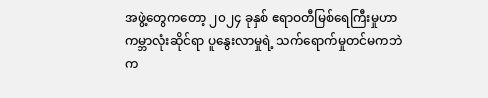အဖွဲ့တွေကတော့ ၂၀၂၄ ခုနှစ် ဧရာဝတီမြစ်ရေကြီးမှုဟာ ကမ္ဘာလုံးဆိုင်ရာ ပူနွေးလာမှုရဲ့ သက်ရောက်မှုတင်မကဘဲ က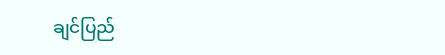ချင်ပြည်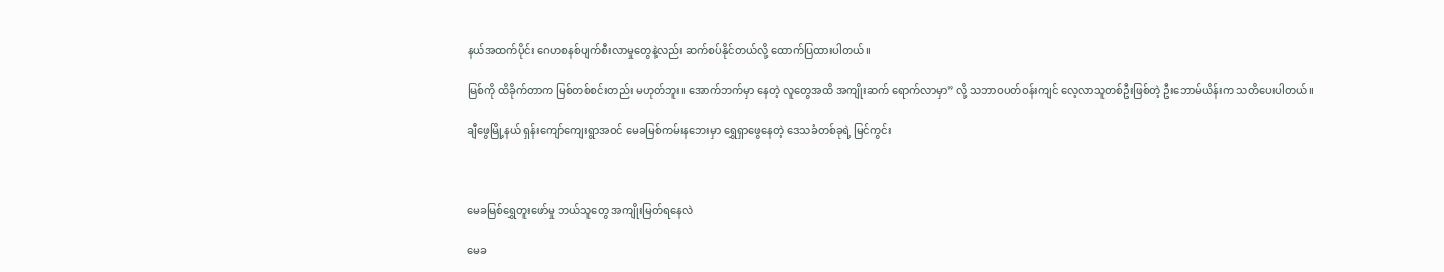နယ်အထက်ပိုင်း ဂေဟစနစ်ပျက်စီးလာမှုတွေနဲ့လည်း ဆက်စပ်နိုင်တယ်လို့ ထောက်ပြထားပါတယ်။

မြစ်ကို ထိခိုက်တာက မြစ်တစ်စင်းတည်း မဟုတ်ဘူး။ အောက်ဘက်မှာ နေတဲ့ လူတွေအထိ အကျိုးဆက် ရောက်လာမှာ” လို့ သဘာဝပတ်ဝန်းကျင် လေ့လာသူတစ်ဦးဖြစ်တဲ့ ဦးဘောမ်ယိန်းက သတိပေးပါတယ်။

ချီဖွေမြို့နယ် ရှန်းကျော်ကျေးရွာအဝင် မေခမြစ်ကမ်းနဘေးမှာ ရွှေရှာဖွေနေတဲ့ ဒေသခံတစ်ခုရဲ့ မြင်ကွင်း



မေခမြစ်ရွှေတူးဖော်မှု ဘယ်သူတွေ အကျိုးမြတ်ရနေလဲ

မေခ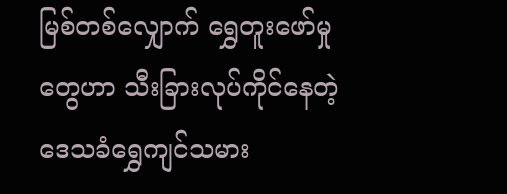မြစ်တစ်လျှောက် ရွှေတူးဖော်မှုတွေဟာ သီးခြားလုပ်ကိုင်နေတဲ့ ဒေသခံရွှေကျင်သမား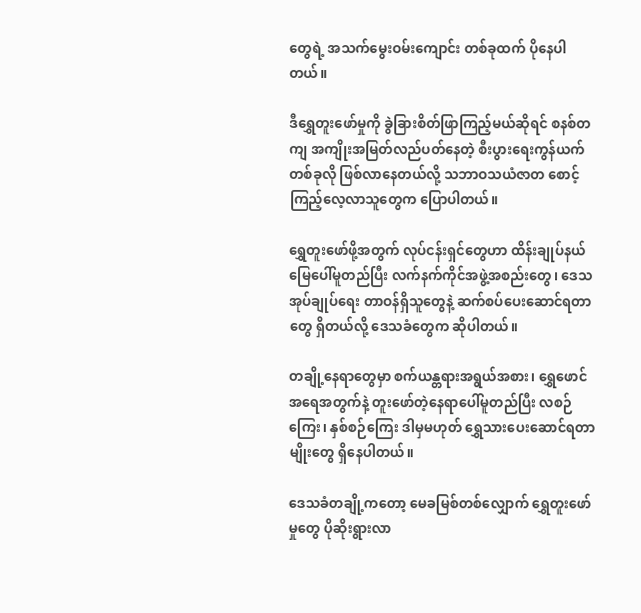တွေရဲ့ အသက်မွေးဝမ်းကျောင်း တစ်ခုထက် ပိုနေပါတယ်။

ဒီရွှေတူးဖော်မှုကို ခွဲခြားစိတ်ဖြာကြည့်မယ်ဆိုရင် စနစ်တကျ အကျိုးအမြတ်လည်ပတ်နေတဲ့ စီးပွားရေးကွန်ယက်တစ်ခုလို ဖြစ်လာနေတယ်လို့ သဘာဝသယံဇာတ စောင့်ကြည့်လေ့လာသူတွေက ပြောပါတယ်။

ရွှေတူးဖော်ဖို့အတွက် လုပ်ငန်းရှင်တွေဟာ ထိန်းချုပ်နယ်မြေပေါ်မူတည်ပြီး လက်နက်ကိုင်အဖွဲ့အစည်းတွေ၊ ဒေသအုပ်ချုပ်ရေး တာဝန်ရှိသူတွေနဲ့ ဆက်စပ်ပေးဆောင်ရတာတွေ ရှိတယ်လို့ ဒေသခံတွေက ဆိုပါတယ်။

တချို့နေရာတွေမှာ စက်ယန္တရားအရွယ်အစား၊ ရွှေဖောင်အရေအတွက်နဲ့ တူးဖော်တဲ့နေရာပေါ်မူတည်ပြီး လစဉ်ကြေး၊ နှစ်စဉ်ကြေး ဒါမှမဟုတ် ရွှေသားပေးဆောင်ရတာမျိုးတွေ ရှိနေပါတယ်။

ဒေသခံတချို့ကတော့ မေခမြစ်တစ်လျှောက် ရွှေတူးဖော်မှုတွေ ပိုဆိုးရွားလာ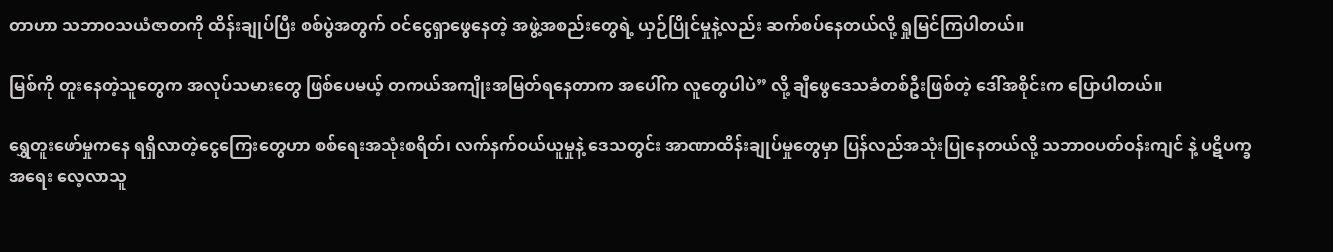တာဟာ သဘာဝသယံဇာတကို ထိန်းချုပ်ပြီး စစ်ပွဲအတွက် ဝင်ငွေရှာဖွေနေတဲ့ အဖွဲ့အစည်းတွေရဲ့ ယှဉ်ပြိုင်မှုနဲ့လည်း ဆက်စပ်နေတယ်လို့ ရှုမြင်ကြပါတယ်။

မြစ်ကို တူးနေတဲ့သူတွေက အလုပ်သမားတွေ ဖြစ်ပေမယ့် တကယ်အကျိုးအမြတ်ရနေတာက အပေါ်က လူတွေပါပဲ” လို့ ချီဖွေဒေသခံတစ်ဦးဖြစ်တဲ့ ဒေါ်အစိုင်းက ပြောပါတယ်။

ရွှေတူးဖော်မှုကနေ ရရှိလာတဲ့ငွေကြေးတွေဟာ စစ်ရေးအသုံးစရိတ်၊ လက်နက်ဝယ်ယူမှုနဲ့ ဒေသတွင်း အာဏာထိန်းချုပ်မှုတွေမှာ ပြန်လည်အသုံးပြုနေတယ်လို့ သဘာဝပတ်ဝန်းကျင် နဲ့ ပဋိပက္ခအရေး လေ့လာသူ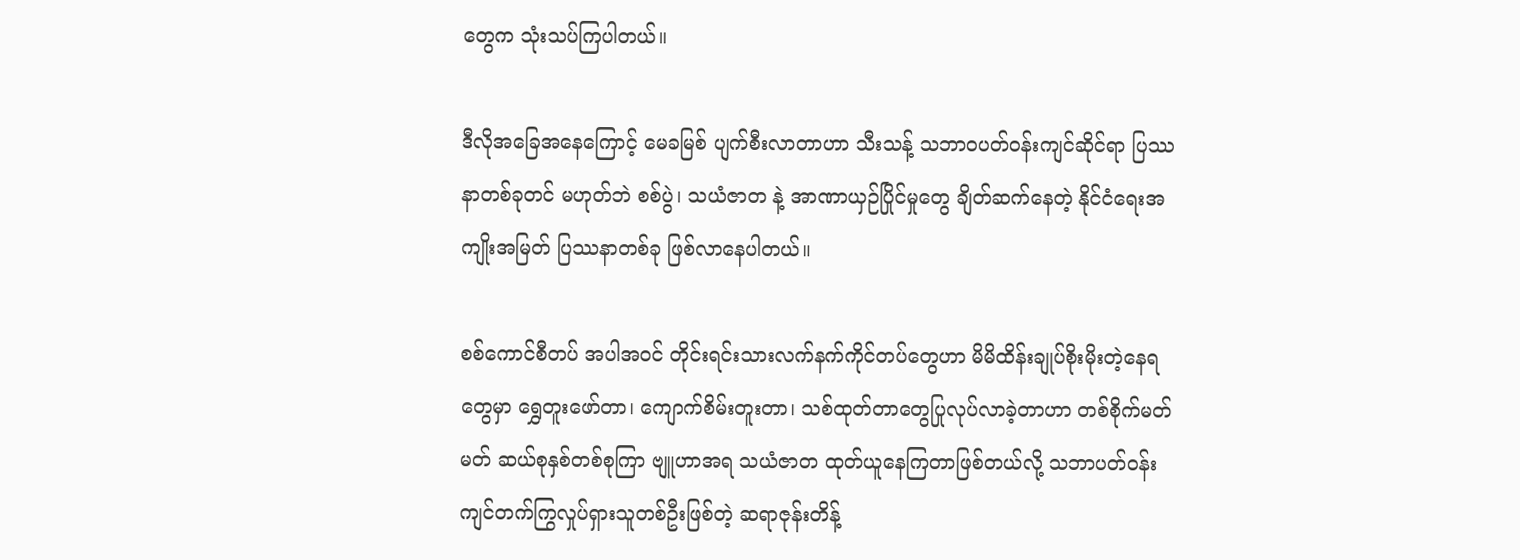တွေက သုံးသပ်ကြပါတယ်။

ဒီလိုအခြေအနေကြောင့် မေခမြစ် ပျက်စီးလာတာဟာ သီးသန့် သဘာဝပတ်ဝန်းကျင်ဆိုင်ရာ ပြဿနာတစ်ခုတင် မဟုတ်ဘဲ စစ်ပွဲ၊ သယံဇာတ နဲ့ အာဏာယှဉ်ပြိုင်မှုတွေ ချိတ်ဆက်နေတဲ့ နိုင်ငံရေးအကျိုးအမြတ် ပြဿနာတစ်ခု ဖြစ်လာနေပါတယ်။

စစ်ကောင်စီတပ် အပါအဝင် တိုင်းရင်းသားလက်နက်ကိုင်တပ်တွေဟာ မိမိထိန်းချုပ်စိုးမိုးတဲ့နေရတွေမှာ ရွှေတူးဖော်တာ၊ ကျောက်စိမ်းတူးတာ၊ သစ်ထုတ်တာတွေပြုလုပ်လာခဲ့တာဟာ တစ်စိုက်မတ်မတ် ဆယ်စုနှစ်တစ်စုကြာ ဗျူဟာအရ သယံဇာတ ထုတ်ယူနေကြတာဖြစ်တယ်လို့ သဘာပတ်ဝန်းကျင်တက်ကြွလှုပ်ရှားသူတစ်ဦးဖြစ်တဲ့ ဆရာဇုန်းတိန့်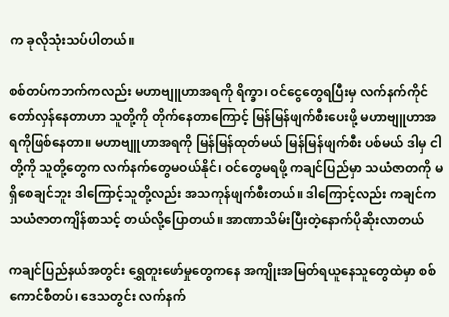က ခုလိုသုံးသပ်ပါတယ်။

စစ်တပ်ကဘက်ကလည်း မဟာဗျူဟာအရကို ရိက္ခာ၊ ဝင်ငွေတွေရပြီးမှ လက်နက်ကိုင်တော်လှန်နေတာဟာ သူတို့ကို တိုက်နေတာကြောင့် မြန်မြန်ဖျက်စီးပေးဖို့ မဟာဗျူဟာအရကိုဖြစ်နေတာ။ မဟာဗျူဟာအရကို မြန်မြန်ထုတ်မယ် မြန်မြန်ဖျက်စီး ပစ်မယ် ဒါမှ ငါတို့ကို သူတို့တွေက လက်နက်တွေမဝယ်နိုင်၊ ဝင်တွေမရဖို့ ကချင်ပြည်မှာ သယံဇာတကို မရှိစေချင်ဘူး ဒါကြောင့်သူတို့လည်း အသကုန်ဖျက်စီးတယ်။ ဒါကြောင့်လည်း ကချင်က သယံဇာတကျိန်စာသင့် တယ်လို့ပြောတယ်။ အာဏာသိမ်းပြီးတဲ့နောက်ပိုဆိုးလာတယ်

ကချင်ပြည်နယ်အတွင်း ရွှေတူးဖော်မှုတွေကနေ အကျိုးအမြတ်ရယူနေသူတွေထဲမှာ စစ်ကောင်စီတပ်၊ ဒေသတွင်း လက်နက်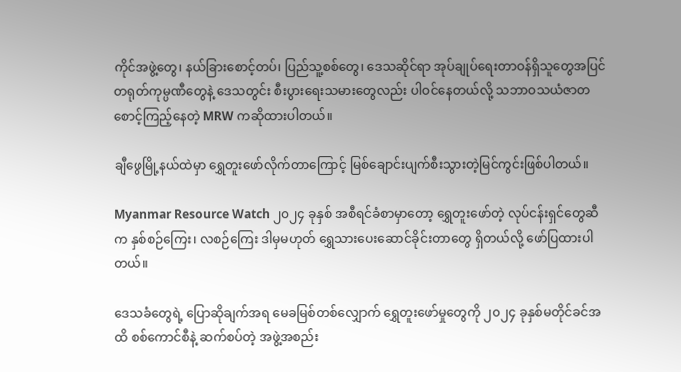ကိုင်အဖွဲ့တွေ၊ နယ်ခြားစောင့်တပ်၊ ပြည်သူ့စစ်တွေ၊ ဒေသဆိုင်ရာ အုပ်ချုပ်ရေးတာဝန်ရှိသူတွေအပြင် တရုတ်ကုမ္ပဏီတွေနဲ့ ဒေသတွင်း စီးပွားရေးသမားတွေလည်း ပါဝင်နေတယ်လို့ သဘာဝသယံဇာတ စောင့်ကြည့်နေတဲ့ MRW ကဆိုထားပါတယ်။

ချီဖွေမြို့နယ်ထဲမှာ ရွှေတူးဖော်လိုက်တာကြောင့် မြစ်ချောင်းပျက်စီးသွားတဲ့မြင်ကွင်းဖြစ်ပါတယ်။

Myanmar Resource Watch ၂၀၂၄ ခုနှစ် အစီရင်ခံစာမှာတော့ ရွှေတူးဖော်တဲ့ လုပ်ငန်းရှင်တွေဆီက နှစ်စဉ်ကြေး၊ လစဉ်ကြေး ဒါမှမဟုတ် ရွှေသားပေးဆောင်ခိုင်းတာတွေ ရှိတယ်လို့ ဖော်ပြထားပါတယ်။

ဒေသခံတွေရဲ့ ပြောဆိုချက်အရ မေခမြစ်တစ်လျှောက် ရွှေတူးဖော်မှုတွေကို ၂၀၂၄ ခုနှစ်မတိုင်ခင်အထိ စစ်ကောင်စီနဲ့ ဆက်စပ်တဲ့ အဖွဲ့အစည်း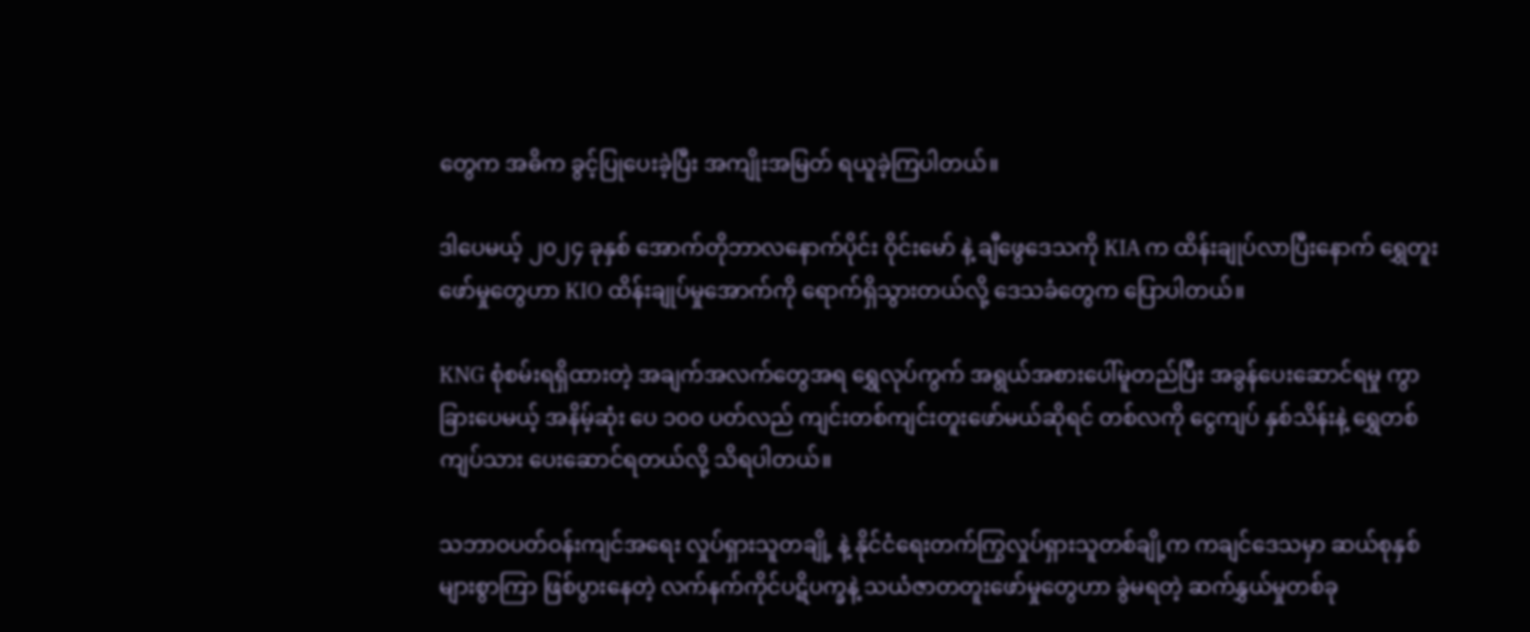တွေက အဓိက ခွင့်ပြုပေးခဲ့ပြီး အကျိုးအမြတ် ရယူခဲ့ကြပါတယ်။

ဒါပေမယ့် ၂၀၂၄ ခုနှစ် အောက်တိုဘာလနောက်ပိုင်း ဝိုင်းမော် နဲ့ ချီဖွေဒေသကို KIA က ထိန်းချုပ်လာပြီးနောက် ရွှေတူးဖော်မှုတွေဟာ KIO ထိန်းချုပ်မှုအောက်ကို ရောက်ရှိသွားတယ်လို့ ဒေသခံတွေက ပြောပါတယ်။

KNG စုံစမ်းရရှိထားတဲ့ အချက်အလက်တွေအရ ရွှေလုပ်ကွက် အရွယ်အစားပေါ်မူတည်ပြီး အခွန်ပေးဆောင်ရမှု ကွာခြားပေမယ့် အနိမ့်ဆုံး ပေ ၁၀၀ ပတ်လည် ကျင်းတစ်ကျင်းတူးဖော်မယ်ဆိုရင် တစ်လကို ငွေကျပ် နှစ်သိန်းနဲ့ ရွှေတစ်ကျပ်သား ပေးဆောင်ရတယ်လို့ သိရပါတယ်။

သဘာဝပတ်ဝန်းကျင်အရေး လှုပ်ရှားသူတချို့ နဲ့ နိုင်ငံရေးတက်ကြွလှုပ်ရှားသူတစ်ချို့က ကချင်ဒေသမှာ ဆယ်စုနှစ်များစွာကြာ ဖြစ်ပွားနေတဲ့ လက်နက်ကိုင်ပဋိပက္ခနဲ့ သယံဇာတတူးဖော်မှုတွေဟာ ခွဲမရတဲ့ ဆက်နွှယ်မှုတစ်ခု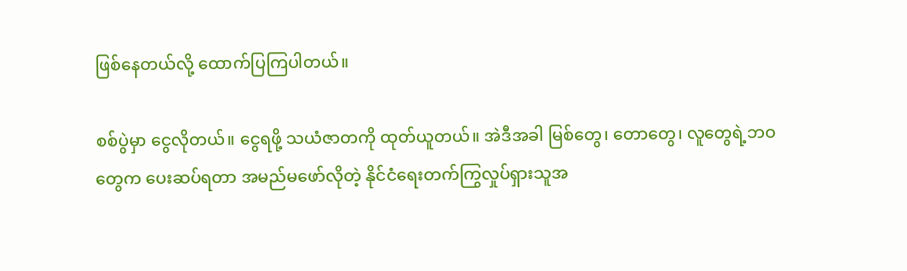ဖြစ်နေတယ်လို့ ထောက်ပြကြပါတယ်။

စစ်ပွဲမှာ ငွေလိုတယ်။ ငွေရဖို့ သယံဇာတကို ထုတ်ယူတယ်။ အဲဒီအခါ မြစ်တွေ၊ တောတွေ၊ လူတွေရဲ့ဘဝတွေက ပေးဆပ်ရတာ အမည်မဖော်လိုတဲ့ နိုင်ငံရေးတက်ကြွလှုပ်ရှားသူအ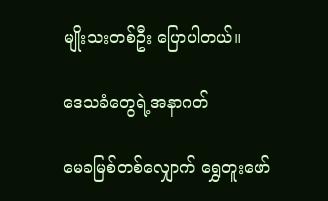မျိုးသးတစ်ဦး ပြောပါတယ်။

ဒေသခံတွေရဲ့အနာဂတ်

မေခမြစ်တစ်လျှောက် ရွှေတူးဖော်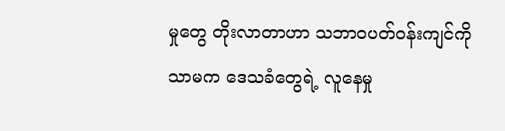မှုတွေ တိုးလာတာဟာ သဘာဝပတ်ဝန်းကျင်ကိုသာမက ဒေသခံတွေရဲ့ လူနေမှု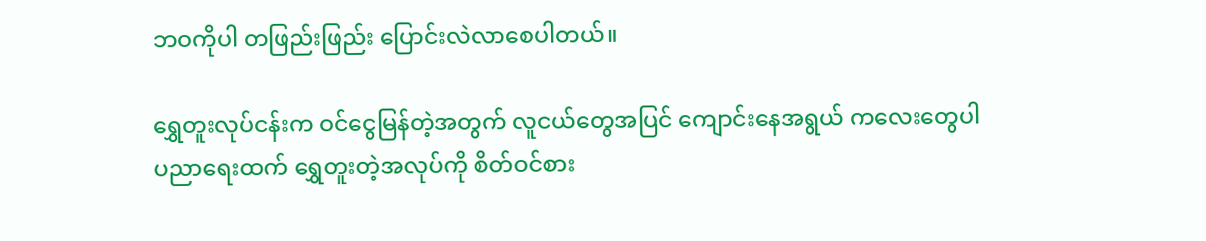ဘဝကိုပါ တဖြည်းဖြည်း ပြောင်းလဲလာစေပါတယ်။

ရွှေတူးလုပ်ငန်းက ဝင်ငွေမြန်တဲ့အတွက် လူငယ်တွေအပြင် ကျောင်းနေအရွယ် ကလေးတွေပါ ပညာရေးထက် ရွှေတူးတဲ့အလုပ်ကို စိတ်ဝင်စား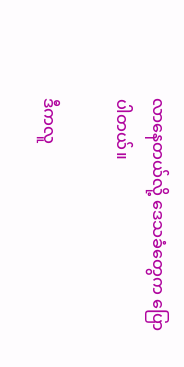လာနေတယ်လို့ ဒေသခံတွေက ပြောပါတယ်။

ဒီကလူ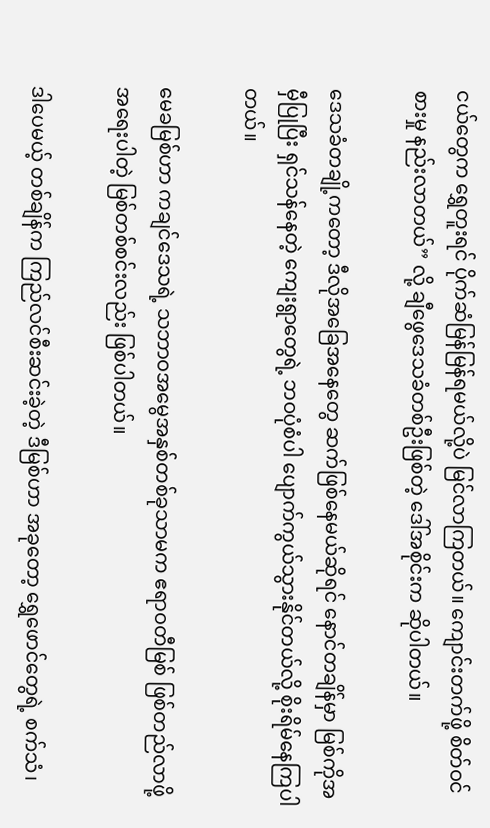ငယ်တွေက ရွှေတူးရင် ပိုက်ဆံမြန်မြန်ရမယ်လို့ပဲ မြင်လာကြတယ်။ ကျောင်းတက်ဖို့ စိတ်ဝင်စားမှု နည်းလာတယ်” လို့ ချီဖွေဒေသခံတစ်ဦးဖြစ်တဲ့ ဒေါ်အစိုင်းက ဆိုပါတယ်။

ဒေသခံတချို့ကတော့ ဒီလိုအခြေအနေတွေ ဆက်ဖြစ်နေမယ်ဆိုရင် နောင်တချိန်မှာ မြစ်ကိုအမှီပြုပြီး ရှင်သန်နေတဲ့ ကျေးရွာတွေရဲ့ ဘဝပုံစံပါ ပျောက်ကွယ်သွားနိုင်တယ်လို့ စိုးရိမ်နေကြပါတယ်။

မေခမြစ်ဟာ ကချင်ဒေသရဲ့ သဘာဝအမွေအနှစ်တစ်ခုသာမက ဧရာဝတီမြစ် ဖြစ်တည်လာဖို့ အရေးပါတဲ့ မြစ်တစ်စင်းလည်း ဖြစ်ပါတယ်။

ဒါပေမယ့် တစ်ချိန်က ကြည်လင်စီးဆင်းခဲ့တဲ့ ဒီမြစ်ဟာ အခုတော့ ရွှေဖောင်တွေရဲ့ စက်သံ၊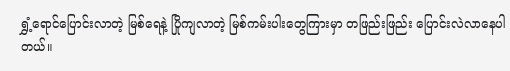ရွှံ့ရောင်ပြောင်းလာတဲ့ မြစ်ရေနဲ့ ပြိုကျလာတဲ့ မြစ်ကမ်းပါးတွေကြားမှာ တဖြည်းဖြည်း ပြောင်းလဲလာနေပါတယ်။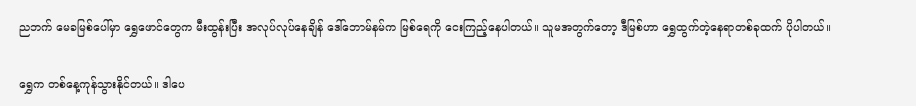ညဘက် မေခမြစ်ပေါ်မှာ ရွှေဖောင်တွေက မီးထွန်းပြီး အလုပ်လုပ်နေချိန် ဒေါ်ဘောမ်နမ်က မြစ်ရေကို ငေးကြည့်နေပါတယ်။ သူမအတွက်တော့ ဒီမြစ်ဟာ ရွှေထွက်တဲ့နေရာတစ်ခုထက် ပိုပါတယ်။

ရွှေက တစ်နေ့ကုန်သွားနိုင်တယ်။ ဒါပေ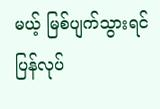မယ့် မြစ်ပျက်သွားရင် ပြန်လုပ်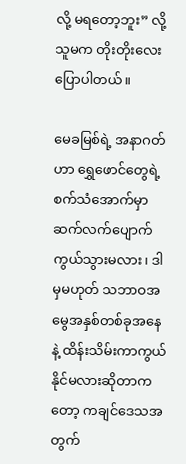လို့ မရတော့ဘူး” လို့ သူမက တိုးတိုးလေး ပြောပါတယ်။

မေခမြစ်ရဲ့ အနာဂတ်ဟာ ရွှေဖောင်တွေရဲ့ စက်သံအောက်မှာ ဆက်လက်ပျောက်ကွယ်သွားမလား၊ ဒါမှမဟုတ် သဘာဝအမွေအနှစ်တစ်ခုအနေနဲ့ ထိန်းသိမ်းကာကွယ်နိုင်မလားဆိုတာကတော့ ကချင်ဒေသအတွက်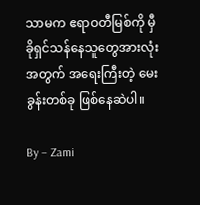သာမက ဧရာဝတီမြစ်ကို မှီခိုရှင်သန်နေသူတွေအားလုံးအတွက် အရေးကြီးတဲ့ မေးခွန်းတစ်ခု ဖြစ်နေဆဲပါ။

By – Zami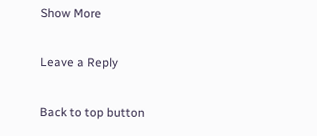Show More

Leave a Reply

Back to top button